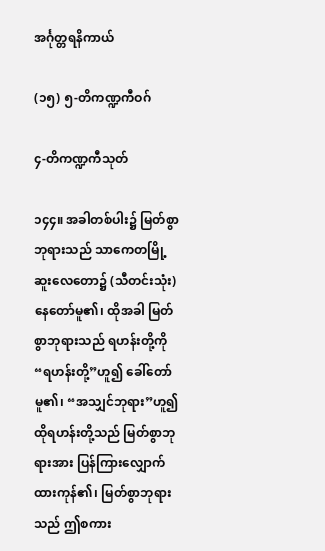အင်္ဂုတ္တရနိကာယ်

(၁၅) ၅-တိကဏ္ဍကီဝဂ်

၄-တိကဏ္ဍကီသုတ်

၁၄၄။ အခါတစ်ပါး၌ မြတ်စွာဘုရားသည် သာကေတမြို့ ဆူးလေတော၌ (သီတင်းသုံး) နေတော်မူ၏၊ ထိုအခါ မြတ်စွာဘုရားသည် ရဟန်းတို့ကို “ရဟန်းတို့”ဟူ၍ ခေါ်တော်မူ၏၊ “အသျှင်ဘုရား”ဟူ၍ထိုရဟန်းတို့သည် မြတ်စွာဘုရားအား ပြန်ကြားလျှောက်ထားကုန်၏၊ မြတ်စွာဘုရားသည် ဤစကား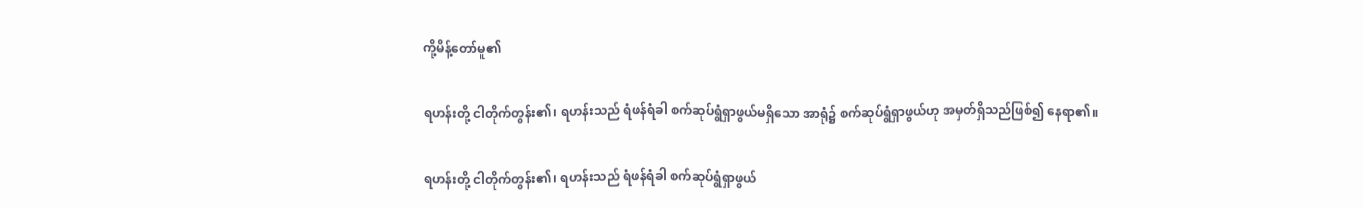ကို့မိန့်တော်မူ၏

ရဟန်းတို့ ငါတိုက်တွန်း၏၊ ရဟန်းသည် ရံဖန်ရံခါ စက်ဆုပ်ရွံရှာဖွယ်မရှိသော အာရုံ၌ စက်ဆုပ်ရွံရှာဖွယ်ဟု အမှတ်ရှိသည်ဖြစ်၍ နေရာ၏။

ရဟန်းတို့ ငါတိုက်တွန်း၏၊ ရဟန်းသည် ရံဖန်ရံခါ စက်ဆုပ်ရွံရှာဖွယ်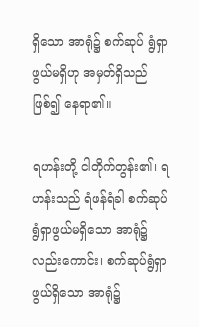ရှိသော အာရုံ၌ စက်ဆုပ် ရွံရှာဖွယ်မရှိဟု အမှတ်ရှိသည်ဖြစ်၍ နေရာ၏။

ရဟန်းတို့ ငါတိုက်တွန်း၏၊ ရဟန်းသည် ရံဖန်ရံခါ စက်ဆုပ်ရွံရှာဖွယ်မရှိသော အာရုံ၌လည်းကောင်း၊ စက်ဆုပ်ရွံရှာဖွယ်ရှိသော အာရုံ၌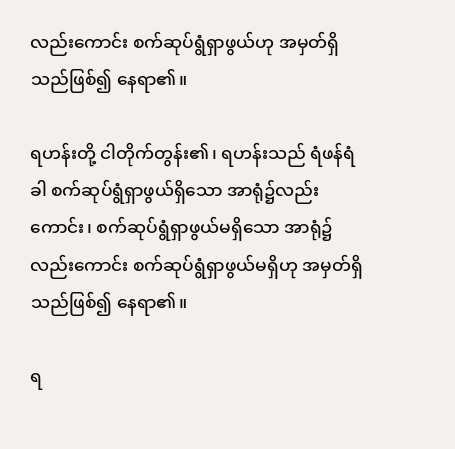လည်းကောင်း စက်ဆုပ်ရွံရှာဖွယ်ဟု အမှတ်ရှိသည်ဖြစ်၍ နေရာ၏။

ရဟန်းတို့ ငါတိုက်တွန်း၏၊ ရဟန်းသည် ရံဖန်ရံခါ စက်ဆုပ်ရွံရှာဖွယ်ရှိသော အာရုံ၌လည်းကောင်း၊ စက်ဆုပ်ရွံရှာဖွယ်မရှိသော အာရုံ၌လည်းကောင်း စက်ဆုပ်ရွံရှာဖွယ်မရှိဟု အမှတ်ရှိသည်ဖြစ်၍ နေရာ၏။

ရ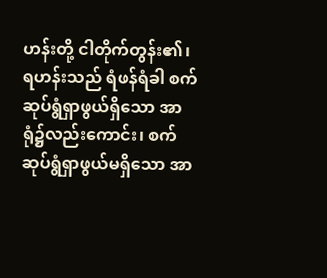ဟန်းတို့ ငါတိုက်တွန်း၏၊ ရဟန်းသည် ရံဖန်ရံခါ စက်ဆုပ်ရွံရှာဖွယ်ရှိသော အာရုံ၌လည်းကောင်း၊ စက်ဆုပ်ရွံရှာဖွယ်မရှိသော အာ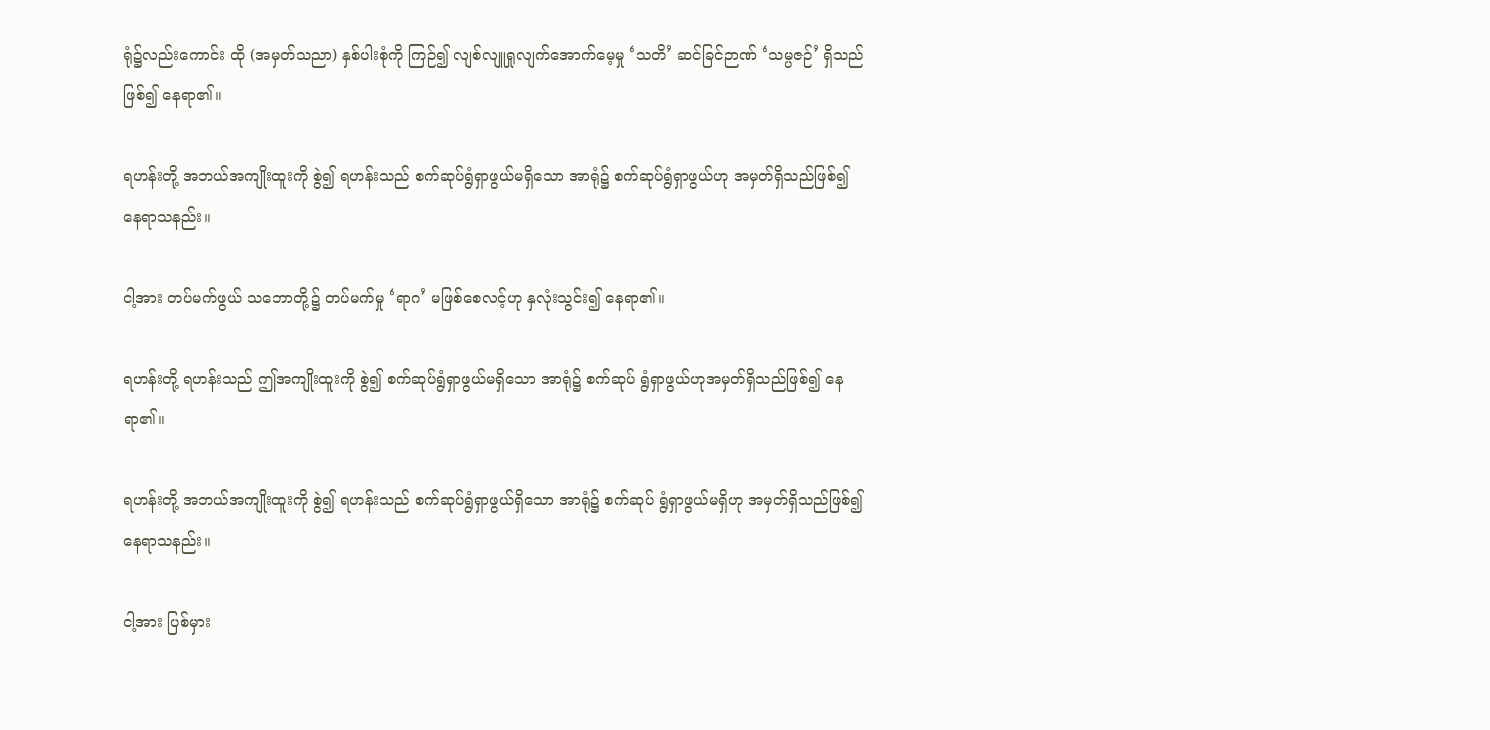ရုံ၌လည်းကောင်း ထို (အမှတ်သညာ) နှစ်ပါးစုံကို ကြဉ်၍ လျစ်လျူရှုလျက်အောက်မေ့မှု ‘သတိ’ ဆင်ခြင်ဉာဏ် ‘သမ္ပဇဉ်’ ရှိသည်ဖြစ်၍ နေရာ၏။

ရဟန်းတို့ အဘယ်အကျိုးထူးကို စွဲ၍ ရဟန်းသည် စက်ဆုပ်ရွံရှာဖွယ်မရှိသော အာရုံ၌ စက်ဆုပ်ရွံရှာဖွယ်ဟု အမှတ်ရှိသည်ဖြစ်၍ နေရာသနည်း။

ငါ့အား တပ်မက်ဖွယ် သဘောတို့၌ တပ်မက်မှု ‘ရာဂ’ မဖြစ်စေလင့်ဟု နှလုံးသွင်း၍ နေရာ၏။

ရဟန်းတို့ ရဟန်းသည် ဤအကျိုးထူးကို စွဲ၍ စက်ဆုပ်ရွံရှာဖွယ်မရှိသော အာရုံ၌ စက်ဆုပ် ရွံရှာဖွယ်ဟုအမှတ်ရှိသည်ဖြစ်၍ နေရာ၏။

ရဟန်းတို့ အဘယ်အကျိုးထူးကို စွဲ၍ ရဟန်းသည် စက်ဆုပ်ရွံရှာဖွယ်ရှိသော အာရုံ၌ စက်ဆုပ် ရွံရှာဖွယ်မရှိဟု အမှတ်ရှိသည်ဖြစ်၍ နေရာသနည်း။

ငါ့အား ပြစ်မှား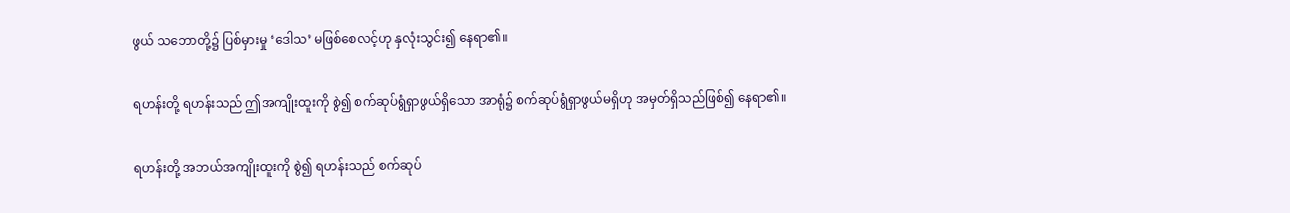ဖွယ် သဘောတို့၌ ပြစ်မှားမှု ‘ဒေါသ’ မဖြစ်စေလင့်ဟု နှလုံးသွင်း၍ နေရာ၏။

ရဟန်းတို့ ရဟန်းသည် ဤအကျိုးထူးကို စွဲ၍ စက်ဆုပ်ရွံရှာဖွယ်ရှိသော အာရုံ၌ စက်ဆုပ်ရွံရှာဖွယ်မရှိဟု အမှတ်ရှိသည်ဖြစ်၍ နေရာ၏။

ရဟန်းတို့ အဘယ်အကျိုးထူးကို စွဲ၍ ရဟန်းသည် စက်ဆုပ်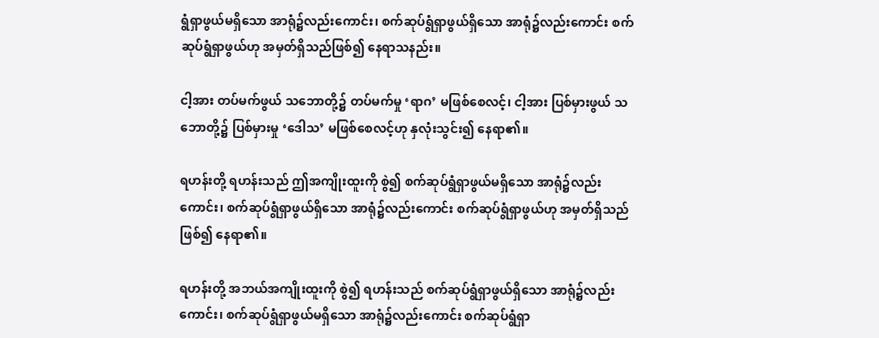ရွံရှာဖွယ်မရှိသော အာရုံ၌လည်းကောင်း၊ စက်ဆုပ်ရွံရှာဖွယ်ရှိသော အာရုံ၌လည်းကောင်း စက်ဆုပ်ရွံရှာဖွယ်ဟု အမှတ်ရှိသည်ဖြစ်၍ နေရာသနည်း။

ငါ့အား တပ်မက်ဖွယ် သဘောတို့၌ တပ်မက်မှု ‘ရာဂ’ မဖြစ်စေလင့်၊ ငါ့အား ပြစ်မှားဖွယ် သဘောတို့၌ ပြစ်မှားမှု ‘ဒေါသ’ မဖြစ်စေလင့်ဟု နှလုံးသွင်း၍ နေရာ၏။

ရဟန်းတို့ ရဟန်းသည် ဤအကျိုးထူးကို စွဲ၍ စက်ဆုပ်ရွံရှာဖွယ်မရှိသော အာရုံ၌လည်းကောင်း၊ စက်ဆုပ်ရွံရှာဖွယ်ရှိသော အာရုံ၌လည်းကောင်း စက်ဆုပ်ရွံရှာဖွယ်ဟု အမှတ်ရှိသည်ဖြစ်၍ နေရာ၏။

ရဟန်းတို့ အဘယ်အကျိုးထူးကို စွဲ၍ ရဟန်းသည် စက်ဆုပ်ရွံရှာဖွယ်ရှိသော အာရုံ၌လည်းကောင်း၊ စက်ဆုပ်ရွံရှာဖွယ်မရှိသော အာရုံ၌လည်းကောင်း စက်ဆုပ်ရွံရှာ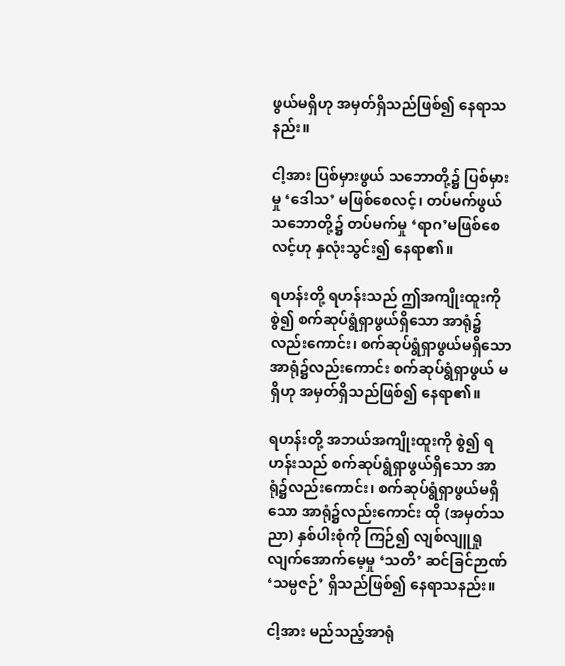ဖွယ်မရှိဟု အမှတ်ရှိသည်ဖြစ်၍ နေရာသနည်း။

ငါ့အား ပြစ်မှားဖွယ် သဘောတို့၌ ပြစ်မှားမှု ‘ဒေါသ’ မဖြစ်စေလင့်၊ တပ်မက်ဖွယ် သဘောတို့၌ တပ်မက်မှု ‘ရာဂ’မဖြစ်စေလင့်ဟု နှလုံးသွင်း၍ နေရာ၏။

ရဟန်းတို့ ရဟန်းသည် ဤအကျိုးထူးကို စွဲ၍ စက်ဆုပ်ရွံရှာဖွယ်ရှိသော အာရုံ၌လည်းကောင်း၊ စက်ဆုပ်ရွံရှာဖွယ်မရှိသော အာရုံ၌လည်းကောင်း စက်ဆုပ်ရွံရှာဖွယ် မရှိဟု အမှတ်ရှိသည်ဖြစ်၍ နေရာ၏။

ရဟန်းတို့ အဘယ်အကျိုးထူးကို စွဲ၍ ရဟန်းသည် စက်ဆုပ်ရွံရှာဖွယ်ရှိသော အာရုံ၌လည်းကောင်း၊ စက်ဆုပ်ရွံရှာဖွယ်မရှိသော အာရုံ၌လည်းကောင်း ထို (အမှတ်သညာ) နှစ်ပါးစုံကို ကြဉ်၍ လျစ်လျူရှုလျက်အောက်မေ့မှု ‘သတိ’ ဆင်ခြင်ဉာဏ် ‘သမ္ပဇဉ်’ ရှိသည်ဖြစ်၍ နေရာသနည်း။

ငါ့အား မည်သည့်အာရုံ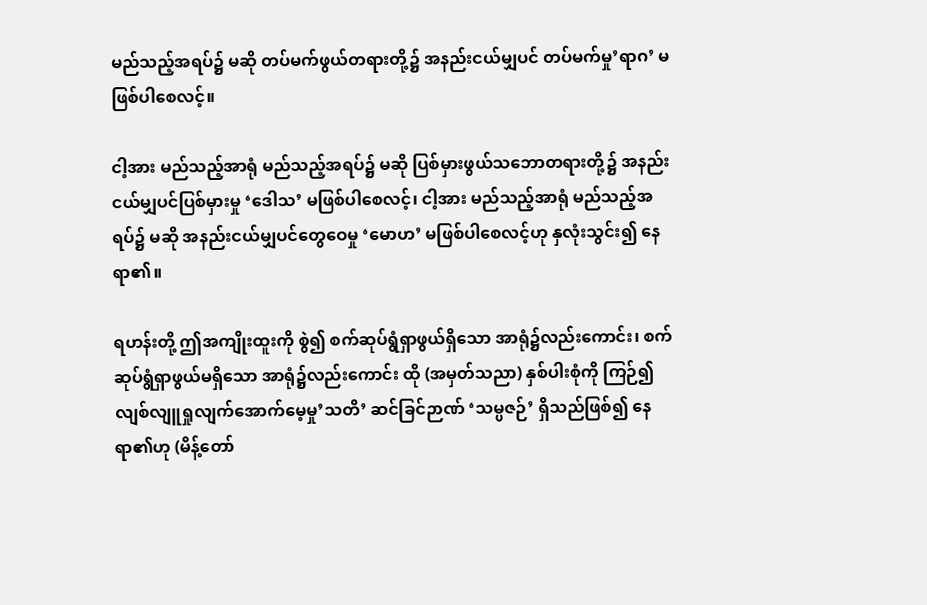မည်သည့်အရပ်၌ မဆို တပ်မက်ဖွယ်တရားတို့၌ အနည်းငယ်မျှပင် တပ်မက်မှု’ရာဂ’ မဖြစ်ပါစေလင့်။

ငါ့အား မည်သည့်အာရုံ မည်သည့်အရပ်၌ မဆို ပြစ်မှားဖွယ်သဘောတရားတို့၌ အနည်းငယ်မျှပင်ပြစ်မှားမှု ‘ဒေါသ’ မဖြစ်ပါစေလင့်၊ ငါ့အား မည်သည့်အာရုံ မည်သည့်အရပ်၌ မဆို အနည်းငယ်မျှပင်တွေဝေမှု ‘မောဟ’ မဖြစ်ပါစေလင့်ဟု နှလုံးသွင်း၍ နေရာ၏။

ရဟန်းတို့ ဤအကျိုးထူးကို စွဲ၍ စက်ဆုပ်ရွံရှာဖွယ်ရှိသော အာရုံ၌လည်းကောင်း၊ စက်ဆုပ်ရွံရှာဖွယ်မရှိသော အာရုံ၌လည်းကောင်း ထို (အမှတ်သညာ) နှစ်ပါးစုံကို ကြဉ်၍ လျစ်လျူရှုလျက်အောက်မေ့မှု’သတိ’ ဆင်ခြင်ဉာဏ် ‘သမ္ပဇဉ်’ ရှိသည်ဖြစ်၍ နေရာ၏ဟု (မိန့်တော်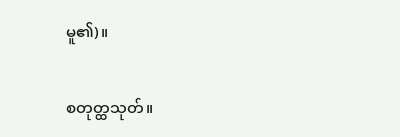မူ၏)။

စတုတ္ထသုတ်။